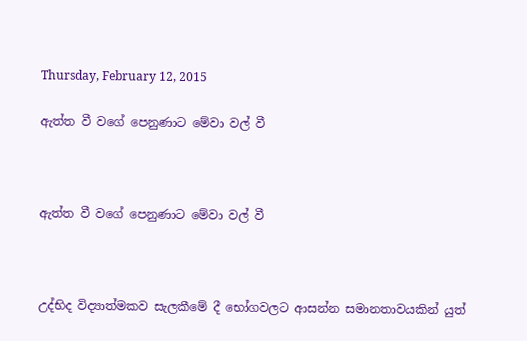Thursday, February 12, 2015

ඇත්ත වී වගේ පෙනුණාට මේවා වල් වී



ඇත්ත වී වගේ පෙනුණාට මේවා වල් වී



උද්භිද විද්‍යාත්මකව සැලකීමේ දී භෝගවලට ආසන්න සමානතාවයකින් යුත්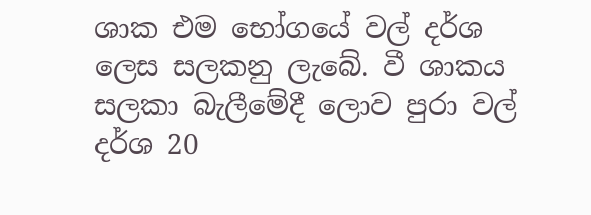ශාක එම භෝගයේ වල් දර්ශ ලෙස සලකනු ලැබේ. වී ශාකය සලකා බැලීමේදී ලොව පුරා වල් දර්ශ 20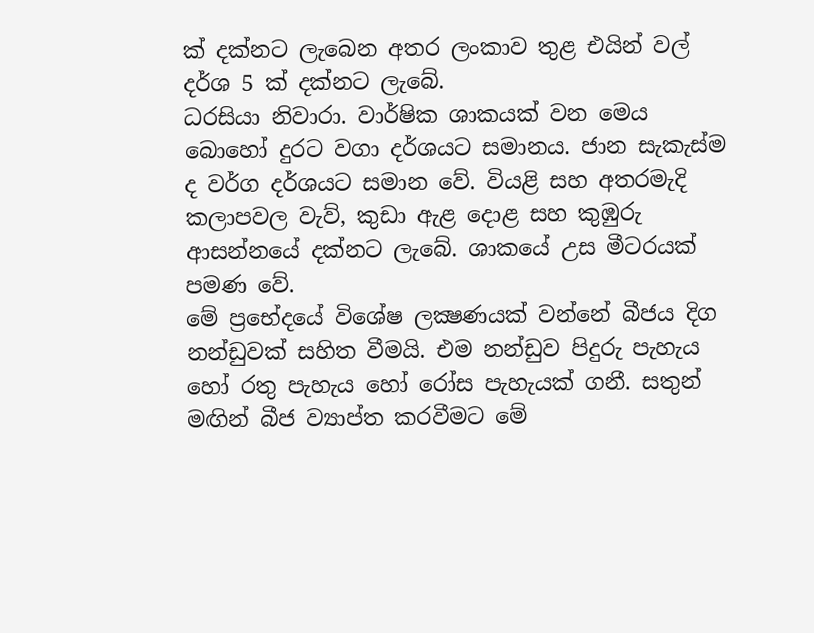ක් දක්නට ලැබෙන අතර ලංකාව තුළ එයින් වල් දර්ශ 5 ක් දක්නට ලැබේ.
ධරසියා නිවාරා. වාර්ෂික ශාකයක් වන මෙය බොහෝ දුරට වගා දර්ශයට සමානය. ජාන සැකැස්ම ද වර්ග දර්ශයට සමාන වේ. වියළි සහ අතරමැදි කලාපවල වැව්, කුඩා ඇළ දොළ සහ කුඹුරු ආසන්නයේ දක්නට ලැබේ. ශාකයේ උස මීටරයක් පමණ වේ.
මේ ප්‍රභේදයේ විශේෂ ලක්‍ෂණයක් වන්නේ බීජය දිග නන්ඩුවක් සහිත වීමයි. එම නන්ඩුව පිදුරු පැහැය හෝ රතු පැහැය හෝ රෝස පැහැයක් ගනී. සතුන් මඟින් බීජ ව්‍යාප්ත කරවීමට මේ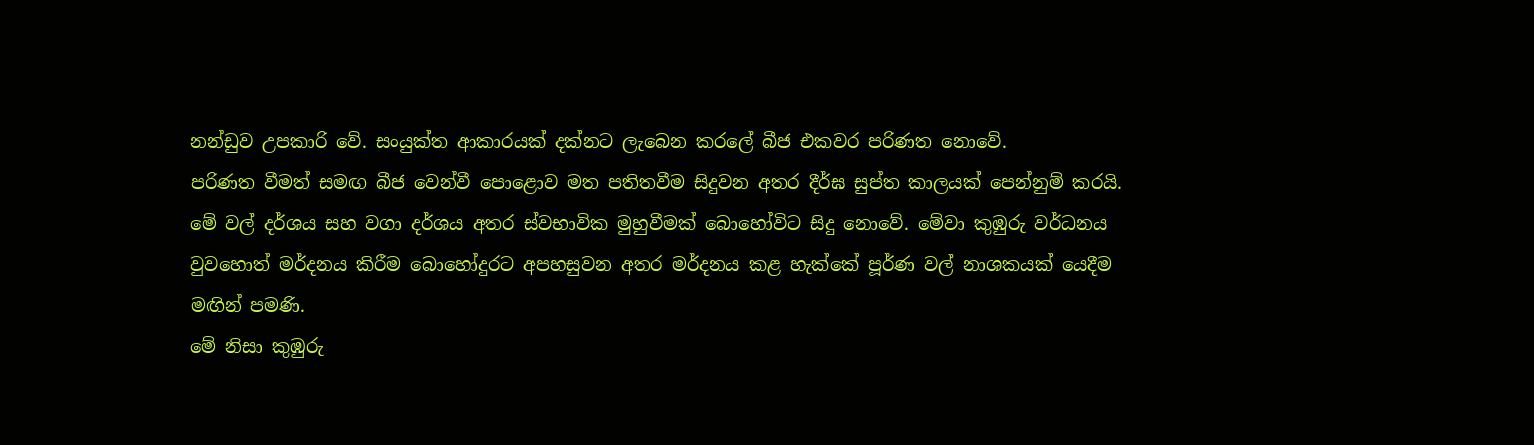නන්ඩුව උපකාරි වේ. සංයුක්ත ආකාරයක් දක්නට ලැබෙන කරලේ බීජ එකවර පරිණත නොවේ.
පරිණත වීමත් සමඟ බීජ වෙන්වී පොළොව මත පතිතවීම සිදුවන අතර දීර්ඝ සුප්ත කාලයක් පෙන්නුම් කරයි. මේ වල් දර්ශය සහ වගා දර්ශය අතර ස්වභාවික මුහුවීමක් බොහෝවිට සිදු නොවේ. මේවා කුඹුරු වර්ධනය වුවහොත් මර්දනය කිරීම බොහෝදුරට අපහසුවන අතර මර්දනය කළ හැක්කේ පූර්ණ වල් නාශකයක් යෙදීම මඟින් පමණි.
මේ නිසා කුඹුරු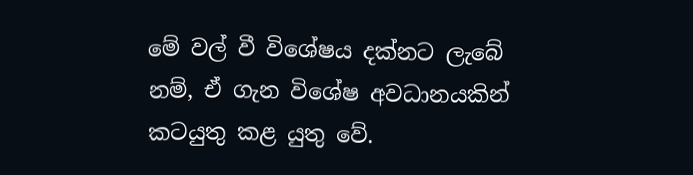මේ වල් වී විශේෂය දක්නට ලැබේ නම්, ඒ ගැන විශේෂ අවධානයකින් කටයුතු කළ යුතු වේ.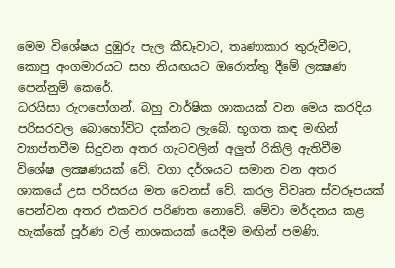මෙම විශේෂය දුඹුරු පැල කීඩෑවාට, තෘණාකාර තුරුවීමට, කොපු අංගමාරයට සහ නියඟයට ඔරොත්තු දීමේ ලක්‍ෂණ පෙන්නුම් කෙරේ.
ධරයිසා රුෆපෝගන්. බහු වාර්ෂික ශාකයක් වන මෙය කරදිය පරිසරවල බොහෝවිට දක්නට ලැබේ. භූගත කඳ මඟින් ව්‍යාප්තවීම සිදුවන අතර ගැටවලින් අලුත් රිකිලි ඇතිවීම විශේෂ ලක්‍ෂණයක් වේ. වගා දර්ශයට සමාන වන අතර ශාකයේ උස පරිසරය මත වෙනස් වේ. කරල විවෘත ස්වරූපයක් පෙන්වන අතර එකවර පරිණත නොවේ. මේවා මර්දනය කළ හැක්කේ පූර්ණ වල් නාශකයක් යෙදීම මඟින් පමණි.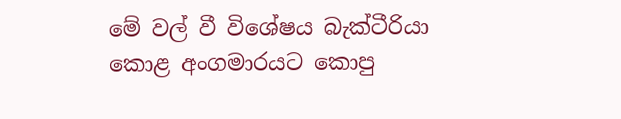මේ වල් වී විශේෂය බැක්ටීරියා කොළ අංගමාරයට කොපු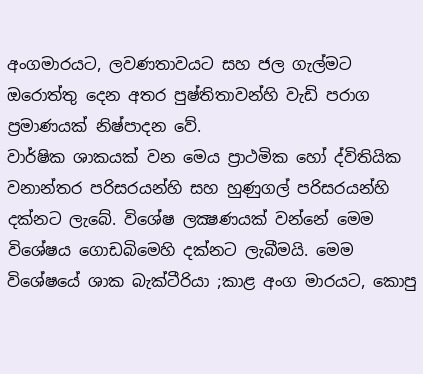අංගමාරයට, ලවණතාවයට සහ ජල ගැල්මට ඔරොත්තු දෙන අතර පුෂ්තිතාවන්හි වැඩි පරාග ප්‍රමාණයක් නිෂ්පාදන වේ.
වාර්ෂික ශාකයක් වන මෙය ප්‍රාථමික හෝ ද්විතියික වනාන්තර පරිසරයන්හි සහ හුණුගල් පරිසරයන්හි දක්නට ලැබේ. විශේෂ ලක්‍ෂණයක් වන්නේ මෙම විශේෂය ගොඩබිමෙහි දක්නට ලැබීමයි. මෙම විශේෂයේ ශාක බැක්ටීරියා ;කාළ අංග මාරයට, කොපු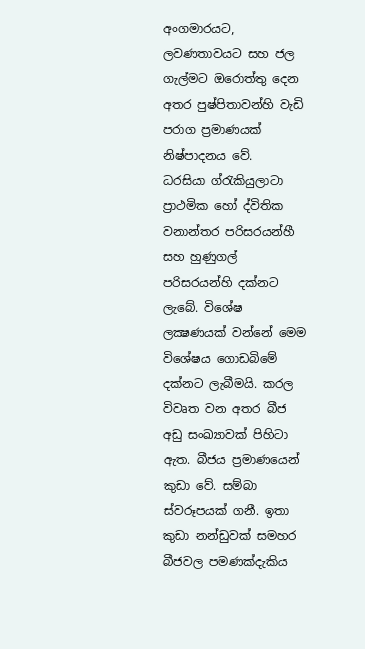අංගමාරයට, ලවණතාවයට සහ ජල ගැල්මට ඔරොත්තු දෙන අතර පුෂ්පිතාවන්හි වැඩි පරාග ප්‍රමාණයක් නිෂ්පාදනය වේ.
ධරසියා ග්රැකියුලාටා ප්‍රාථමික හෝ ද්විතික වනාන්තර පරිසරයන්හී සහ හුණුගල් පරිසරයන්හි දක්නට ලැබේ. විශේෂ ලක්‍ෂණයක් වන්නේ මෙම විශේෂය ගොඩබිමේ දක්නට ලැබීමයි. කරල විවෘත වන අතර බීජ අඩු සංඛ්‍යාවක් පිහිටා ඇත. බීජය ප්‍රමාණයෙන් කුඩා වේ. සම්බා ස්වරූපයක් ගනී. ඉතා කුඩා නන්ඩුවක් සමහර බීජවල පමණක්දැකිය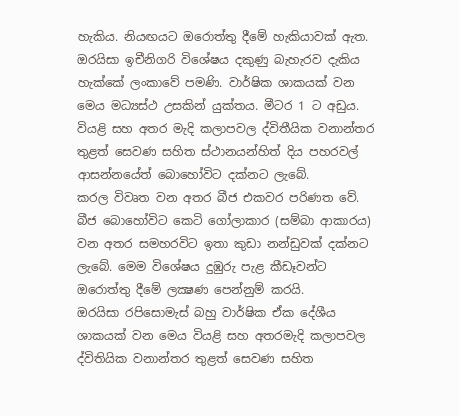හැකිය. නියඟයට ඔරොත්තු දීමේ හැකියාවක් ඇත.
ඔරයිසා ඉචීනිගරි විශේෂය දකුණු බැහැරව දැකිය හැක්කේ ලංකාවේ පමණි. වාර්ෂික ශාකයක් වන මෙය මධ්‍යස්ථ උසකින් යුක්තය. මීටර 1 ට අඩුය.
වියළි සහ අතර මැදි කලාපවල ද්විතීයික වනාන්තර තුළත් සෙවණ සහිත ස්ථානයන්හිත් දිය පහරවල් ආසන්නයේත් බොහෝවිට දක්නට ලැබේ.
කරල විවෘත වන අතර බීජ එකවර පරිණත වේ. බීජ බොහෝවිට කෙටි ගෝලාකාර (සම්බා ආකාරය) වන අතර සමහරවිට ඉතා කුඩා නන්ඩුවක් දක්නට ලැබේ. මෙම විශේෂය දුඹුරු පැළ කීඩෑවන්ට ඔරොත්තු දීමේ ලක්‍ෂණ පෙන්නුම් කරයි.
ඔරයිසා රපිසොමැස් බහු වාර්ෂික ඒක දේශීය ශාකයක් වන මෙය වියළි සහ අතරමැදි කලාපවල ද්විතියික වනාන්තර තුළත් සෙවණ සහිත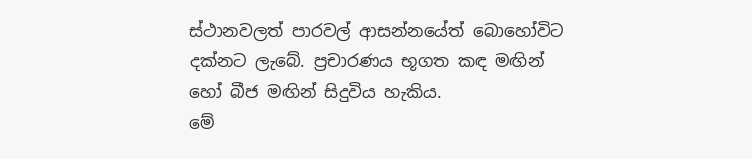ස්ථානවලත් පාරවල් ආසන්නයේත් බොහෝවිට දක්නට ලැබේ. ප්‍රචාරණය භූගත කඳ මඟින් හෝ බීජ මඟින් සිදුවිය හැකිය.
මේ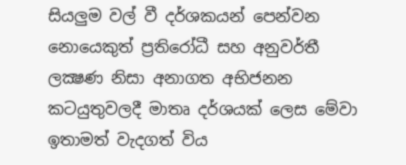සියලුම වල් වී දර්ශකයන් පෙන්වන නොයෙකුත් ප්‍රතිරෝධී සහ අනුවර්තී ලක්‍ෂණ නිසා අනාගත අභිජනන කටයුතුවලදී මාතෘ දර්ශයක් ලෙස මේවා ඉතාමත් වැදගත් විය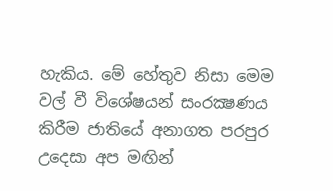හැකිය. මේ හේතුව නිසා මෙම වල් වී විශේෂයන් සංරක්‍ෂණය කිරීම ජාතියේ අනාගත පරපුර උදෙසා අප මඟින්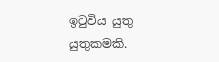ඉටුවිය යුතු යුතුකමකි.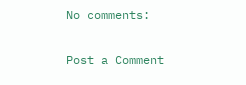No comments:

Post a Comment